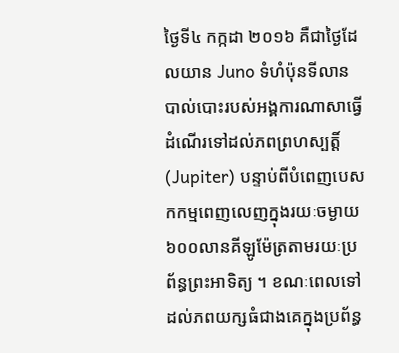ថ្ងៃទី៤ កក្កដា ២០១៦ គឺជាថ្ងៃដែលយាន Juno ទំហំប៉ុនទីលានបាល់បោះរបស់អង្គការណាសាធ្វើដំណើរទៅដល់ភពព្រហស្បត្តិ៍ (Jupiter) បន្ទាប់ពីបំពេញបេសកកម្មពេញលេញក្នុងរយៈចម្ងាយ៦០០លានគីឡូម៉ែត្រតាមរយៈប្រព័ន្ធព្រះអាទិត្យ ។ ខណៈពេលទៅដល់ភពយក្សធំជាងគេក្នុងប្រព័ន្ធ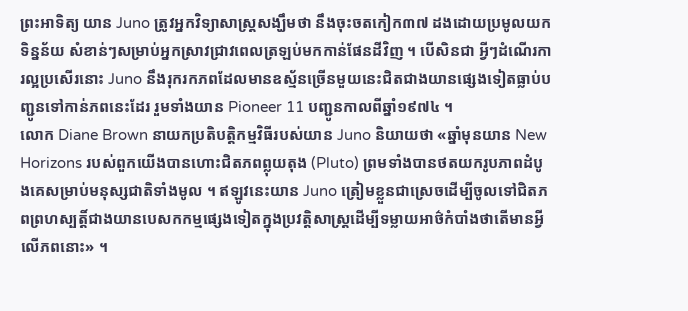ព្រះអាទិត្យ យាន Juno ត្រូវអ្នកវិទ្យាសាស្ត្រសង្ឃឹមថា នឹងចុះចតកៀក៣៧ ដងដោយប្រមូលយកទិន្នន័យ សំខាន់ៗសម្រាប់អ្នកស្រាវជ្រាវពេលត្រឡប់មកកាន់ផែនដីវិញ ។ បើសិនជា អ្វីៗដំណើរការល្អប្រសើរនោះ Juno នឹងរុករកភពដែលមានឧស្ម័នច្រើនមួយនេះជិតជាងយានផ្សេងទៀតធ្លាប់បញ្ជូនទៅកាន់ភពនេះដែរ រួមទាំងយាន Pioneer 11 បញ្ជូនកាលពីឆ្នាំ១៩៧៤ ។
លោក Diane Brown នាយកប្រតិបត្តិកម្មវិធីរបស់យាន Juno និយាយថា «ឆ្នាំមុនយាន New Horizons របស់ពួកយើងបានហោះជិតភពព្លុយតុង (Pluto) ព្រមទាំងបានថតយករូបភាពដំបូងគេសម្រាប់មនុស្សជាតិទាំងមូល ។ ឥឡូវនេះយាន Juno ត្រៀមខ្លួនជាស្រេចដើម្បីចូលទៅជិតភពព្រហស្បត្តិ៍ជាងយានបេសកកម្មផ្សេងទៀតក្នុងប្រវត្តិសាស្ត្រដើម្បីទម្លាយអាថ៌កំបាំងថាតើមានអ្វីលើភពនោះ» ។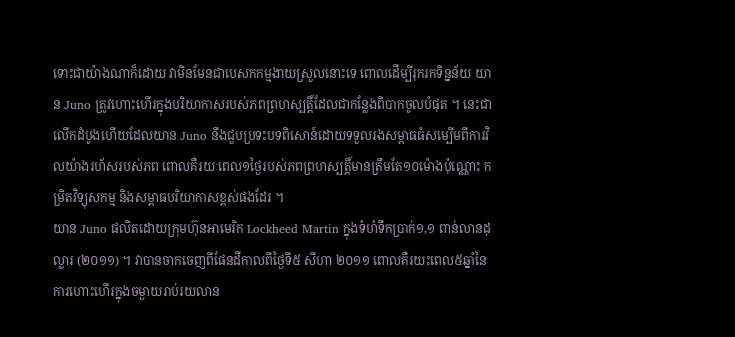ទោះជាយ៉ាងណាក៏ដោយ វាមិនមែនជាបេសកកម្មងាយស្រួលនោះទេ ពោលដើម្បីរុករកទិន្នន័យ យាន Juno ត្រូវហោះហើរក្នុងបរិយាកាសរបស់ភពព្រហស្បត្តិ៍ដែលជាកន្លែងពិបាកចូលបំផុត ។ នេះជាលើកដំបូងហើយដែលយាន Juno នឹងជួបប្រទះបទពិសោន៍ដោយទទួលរងសម្ពាធធំសម្បើមពីការវិលយ៉ាងរហ័សរបស់ភព ពោលគឺរយៈពេល១ថ្ងៃរបស់ភពព្រហស្បត្តិ៍មានត្រឹមតែ១០ម៉ោងប៉ុណ្ណោះ កម្រិតវិទ្យុសកម្ម និងសម្ពាធបរិយាកាសខ្ពស់ផងដែរ ។
យាន Juno ផលិតដោយក្រុមហ៊ុនអាមេរិក Lockheed Martin ក្នុងទំហំទឹកប្រាក់១,១ ពាន់លានដុល្លារ (២០១១) ។ វាបានចាកចេញពីផែនដីកាលពីថ្ងៃទី៥ សីហា ២០១១ ពោលគឺរយះពេល៥ឆ្នាំនៃការហោះហើរក្នុងចម្ងាយរាប់រយលាន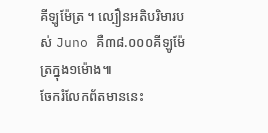គីឡូម៉ែត្រ ។ ល្បឿនអតិបរិមារបស់ Juno គឺ៣៨.០០០គីឡូម៉ែត្រក្នុង១ម៉ោង៕
ចែករំលែកព័តមាននេះ